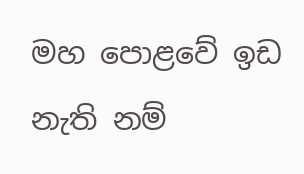මහ පොළවේ ඉඩ නැති නම්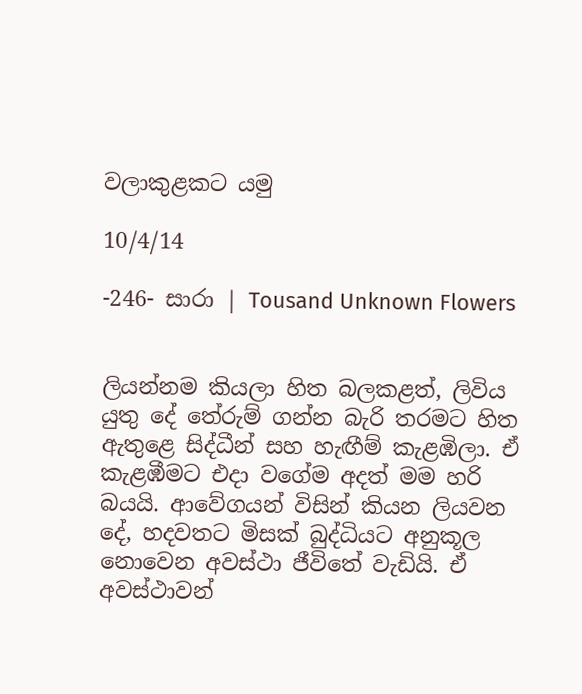වලාකුළකට යමු

10/4/14

-246- සාරා | Tousand Unknown Flowers


ලියන්නම කියලා හිත බලකළත්, ලිවිය යුතු දේ තේරුම් ගන්න බැරි තරමට හිත ඇතුළෙ සිද්ධීන් සහ හැඟීම් කැළඹිලා. ඒ කැළඹීමට එදා වගේම අදත් මම හරි බයයි. ආවේගයන් විසින් කියන ලියවන දේ, හදවතට මිසක් බුද්ධියට අනුකූල නොවෙන අවස්ථා ජීවිතේ වැඩියි. ඒ අවස්ථාවන්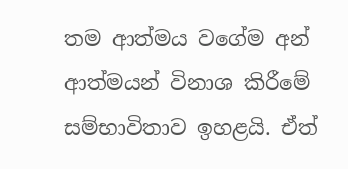තම ආත්මය වගේම අන් ආත්මයන් විනාශ කිරීමේ සම්භාවිතාව ඉහළයි. ඒත්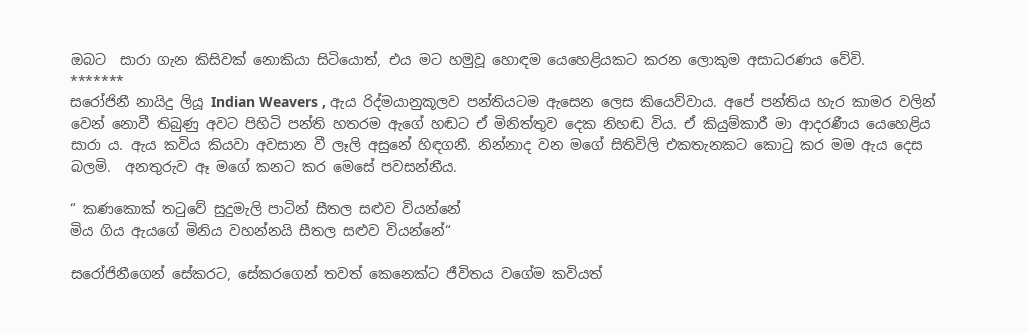ඔබට  සාරා ගැන කිසිවක් නොකියා සිටියොත්, එය මට හමුවූ හොඳම යෙහෙළියකට කරන ලොකුම අසාධරණය වේවි.
*******
සරෝජිනී නායිදු ලියූ Indian Weavers , ඇය රිද්මයානුකූලව පන්තියටම ඇසෙන ලෙස කියෙව්වාය. අපේ පන්තිය හැර කාමර වලින් වෙන් නොවී තිබුණු අවට පිහිටි පන්ති හතරම ඇගේ හඬට ඒ මිනිත්තුව දෙක නිහඬ විය. ඒ කියුම්කාරී මා ආදරණීය යෙහෙළිය සාරා ය. ඇය කවිය කියවා අවසාන වී ලෑලි අසුනේ හිඳගනී. නින්නාද වන මගේ සිතිවිලි එකතැනකට කොටු කර මම ඇය දෙස බලමි.  අනතුරුව ඈ මගේ කනට කර මෙසේ පවසන්නීය.

“ කණකොක් තටුවේ සුදුමැලි පාටින් සීතල සළුව වියන්නේ
මිය ගිය ඇයගේ මිනිය වහන්නයි සීතල සළුව වියන්නේ“

සරෝජිනීගෙන් සේකරට, සේකරගෙන් තවත් කෙනෙක්ට ජීවිතය වගේම කවියත්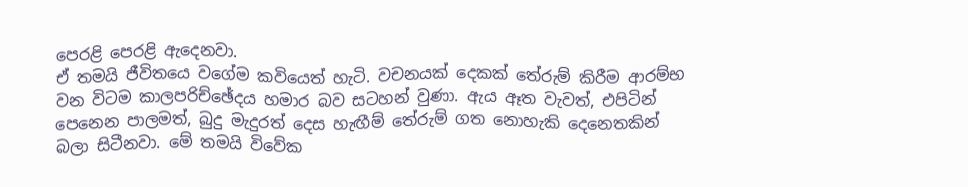පෙරළි පෙරළි ඇදෙනවා.
ඒ තමයි ජීවිතයෙ වගේම කවියෙත් හැටි. වචනයක් දෙකක් තේරුම් කිරීම ආරම්භ වන විටම කාලපරිච්ඡේදය හමාර බව සටහන් වුණා. ඇය ඈත වැවත්, එපිටින් පෙනෙන පාලමත්, බුදු මැදුරත් දෙස හැඟීම් තේරුම් ගත නොහැකි දෙනෙතකින් බලා සිටීනවා. මේ තමයි විවේක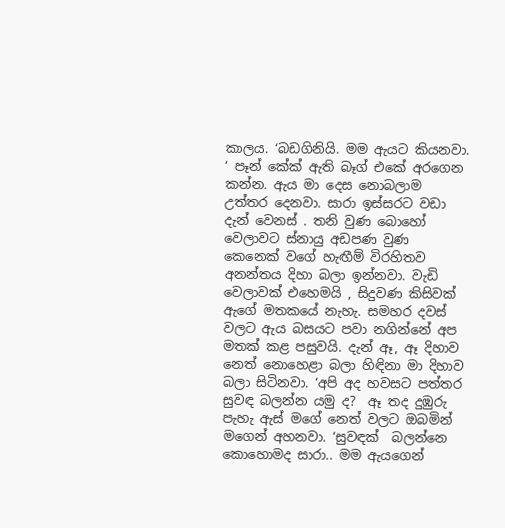කාලය. ‘බඩගිනියි. මම ඇයට කියනවා. ‘ පෑන් කේක් ඇති බෑග් එකේ අරගෙන කන්න. ඇය මා දෙස නොබලාම උත්තර දෙනවා. සාරා ඉස්සරට වඩා දැන් වෙනස් . තනි වුණ බොහෝ වෙලාවට ස්නායු අඩපණ වුණ කෙනෙක් වගේ හැඟීම් විරහිතව අනන්තය දිහා බලා ඉන්නවා. වැඩි වෙලාවක් එහෙමයි , සිදුවණ කිසිවක් ඇගේ මතකයේ නැහැ. සමහර දවස් වලට ඇය බසයට පවා නගින්නේ අප මතක් කළ පසුවයි. දැන් ඈ, ඈ දිහාව නෙත් නොහෙළා බලා හිඳිනා මා දිහාව බලා සිටිනවා. ‘අපි අද හවසට පත්තර සුවඳ බලන්න යමු ද?  ඈ තද දුඹුරු පැහැ ඇස් මගේ නෙත් වලට ඔබමින් මගෙන් අහනවා. ‘සුවඳක්  බලන්නෙ කොහොමද සාරා.. මම ඇයගෙන්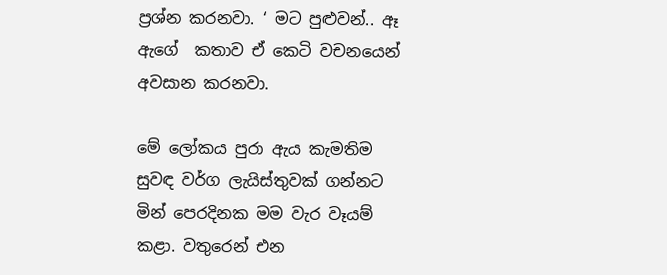ප්‍රශ්න කරනවා. ‘ මට පුළුවන්.. ඈ ඇගේ  කතාව ඒ කෙටි වචනයෙන් අවසාන කරනවා.

මේ ලෝකය පුරා ඇය කැමතිම සුවඳ වර්ග ලැයිස්තුවක් ගන්නට මින් පෙරදිනක මම වැර වෑයම් කළා. වතුරෙන් එන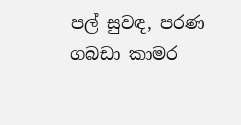පල් සුවඳ, පරණ ගබඩා කාමර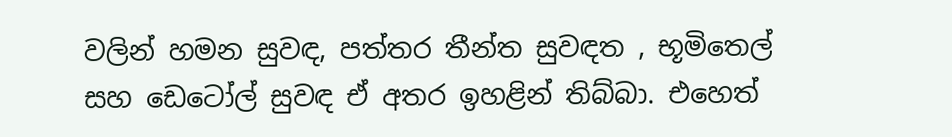වලින් හමන සුවඳ, පත්තර තීන්ත සුවඳත , භූමිතෙල් සහ ඩෙටෝල් සුවඳ ඒ අතර ඉහළින් තිබ්බා. එහෙත්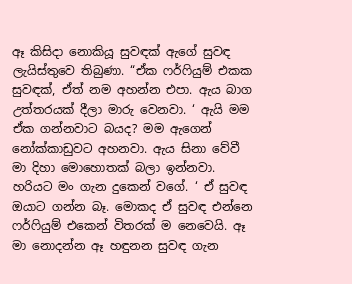ඈ කිසිදා නොකියූ සුවඳක් ඇගේ සුවඳ ලැයිස්තුවෙ තිබුණා. “ඒක ෆර්ෆියුම් එකක සුවඳක්, ඒත් නම අහන්න එපා. ඇය බාග උත්තරයක් දීලා මාරු වෙනවා. ‘ ඇයි මම ඒක ගන්නවාට බයද? මම ඇගෙන් නෝක්කාඩුවට අහනවා. ඇය සිනා වේවී මා දිහා මොහොතක් බලා ඉන්නවා. හරියට මං ගැන දුකෙන් වගේ. ‘ ඒ සුවඳ ඔයාට ගන්න බෑ. මොකද ඒ සුවඳ එන්නෙ ෆර්ෆියුම් එකෙන් විතරක් ම නෙවෙයි. ඈ මා නොදන්න ඈ හඳුනන සුවඳ ගැන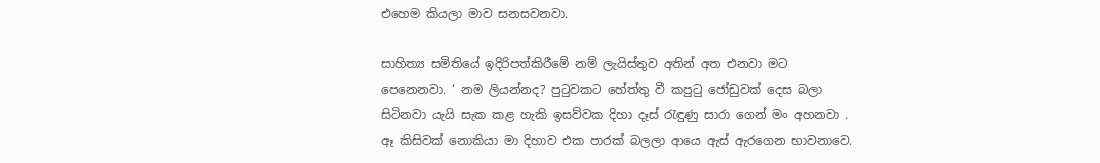එහෙම කියලා මාව සනසවනවා.

සාහිත්‍ය සමිතියේ ඉදිරිපත්කිරීමේ නම් ලැයිස්තුව අතින් අත එනවා මට පෙනෙනවා. ‘ නම ලියන්නද? පුටුවකට හේත්තු වී කපුටු ජෝඩුවක් දෙස බලා සිටිනවා යැයි සැක කළ හැකි ඉසව්වක දිහා දෑස් රැඳුණු සාරා ගෙන් මං අහනවා . ඈ කිසිවක් නොකියා මා දිහාව එක පාරක් බලලා ආයෙ ඇස් ඇරගෙන භාවනාවෙ.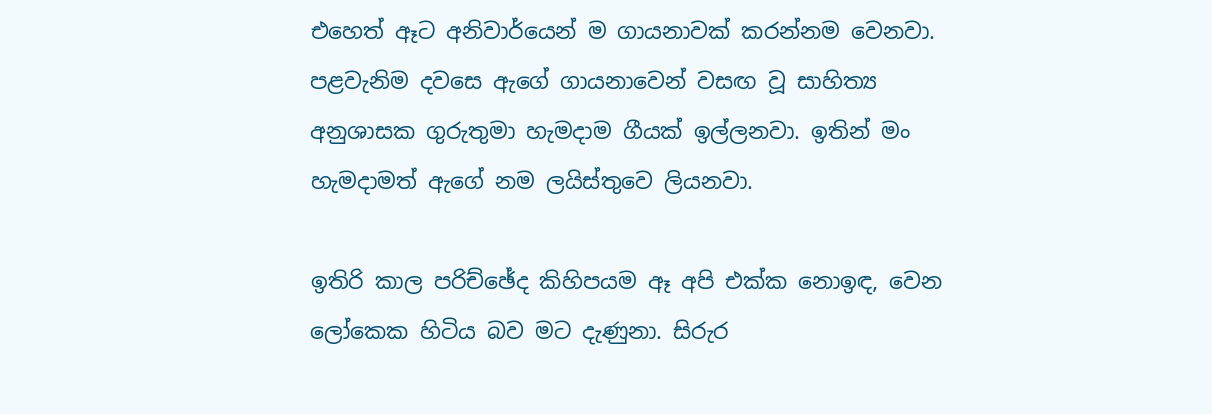එහෙත් ඈට අනිවාර්යෙන් ම ගායනාවක් කරන්නම වෙනවා. පළවැනිම දවසෙ ඇගේ ගායනාවෙන් වසඟ වූ සාහිත්‍ය අනුශාසක ගුරුතුමා හැමදාම ගීයක් ඉල්ලනවා. ඉතින් මං හැමදාමත් ඇගේ නම ලයිස්තුවෙ ලියනවා.

ඉතිරි කාල පරිච්ඡේද කිහිපයම ඈ අපි එක්ක නොඉඳ, වෙන ලෝකෙක හිටිය බව මට දැණුනා. සිරුර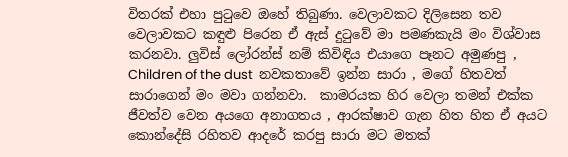විතරක් එහා පුටුවෙ ඔහේ තිබුණා. වෙලාවකට දිලිසෙන තව වෙලාවකට කඳුළු පිරෙන ඒ ඇස් දුටුවේ මා පමණකැයි මං විශ්වාස කරනවා. ලුවිස් ලෝරන්ස් නම් කිවිඳිය එයාගෙ පෑනට අමුණපු , Children of the dust  නවකතාවේ ඉන්න සාරා , මගේ හිතවත් සාරාගෙන් මං මවා ගන්නවා.  කාමරයක හිර වෙලා තමන් එක්ක  ජීවත්ව වෙන අයගෙ අනාගතය , ආරක්ෂාව ගැන හිත හිත ඒ අයට කොන්දේසි රහිතව ආදරේ කරපු සාරා මට මතක්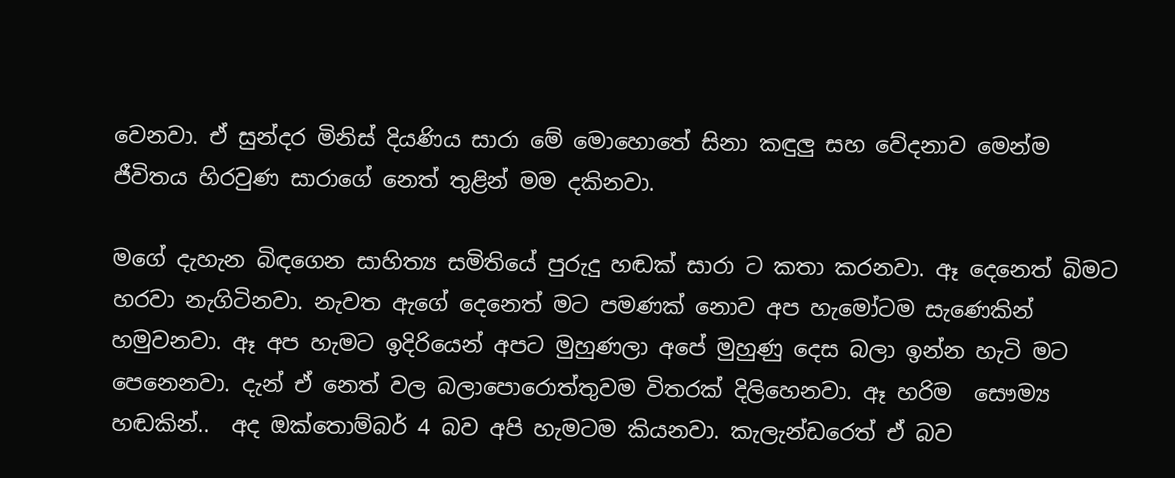වෙනවා. ඒ සුන්දර මිනිස් දියණිය සාරා මේ මොහොතේ සිනා කඳුලු සහ වේදනාව මෙන්ම ජීවිතය හිරවුණ සාරාගේ නෙත් තුළින් මම දකිනවා.

මගේ දැහැන බිඳගෙන සාහිත්‍ය සමිතියේ පුරුදු හඬක් සාරා ට කතා කරනවා. ඈ දෙනෙත් බිමට හරවා නැගිටිනවා. නැවත ඇගේ දෙනෙත් මට පමණක් නොව අප හැමෝටම සැණෙකින් හමුවනවා. ඈ අප හැමට ඉදිරියෙන් අපට මුහුණලා අපේ මුහුණු දෙස බලා ඉන්න හැටි මට පෙනෙනවා. දැන් ඒ නෙත් වල බලාපොරොත්තුවම විතරක් දිලිහෙනවා. ඈ හරිම  සෞම්‍ය හඬකින්..  අද ඔක්තොම්බර් 4 බව අපි හැමටම කියනවා. කැලැන්ඩරෙත් ඒ බව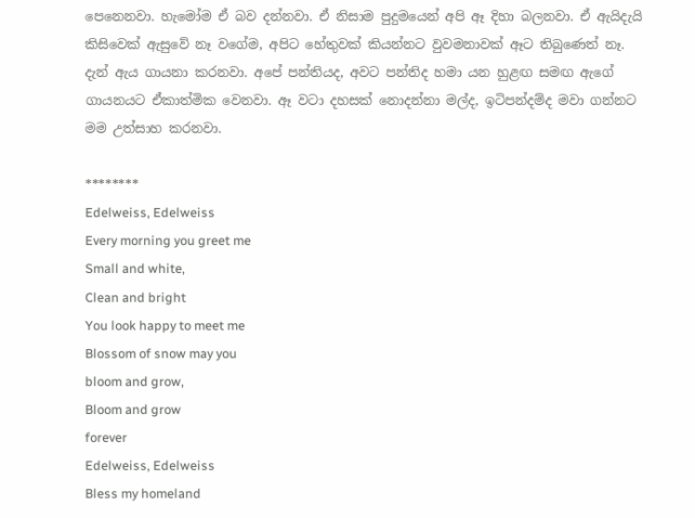පෙනෙනවා. හැමෝම ඒ බව දන්නවා. ඒ නිසාම පුදුමයෙන් අපි ඈ දිහා බලනවා. ඒ ඇයිදැයි කිසිවෙක් ඇසුවේ නෑ වගේම, අපිට හේතුවක් කියන්නට වුවමනාවක් ඈට තිබුණෙත් නෑ. දැන් ඇය ගායනා කරනවා. අපේ පන්තියද, අවට පන්තිද හමා යන හුළඟ සමඟ ඇගේ ගායනයට ඒකාත්මික වෙනවා. ඈ වටා දහසක් නොදන්නා මල්ද, ඉටිපන්දම්ද මවා ගන්නට මම උත්සාහ කරනවා.

********
Edelweiss, Edelweiss
Every morning you greet me
Small and white,
Clean and bright
You look happy to meet me
Blossom of snow may you
bloom and grow,
Bloom and grow
forever
Edelweiss, Edelweiss
Bless my homeland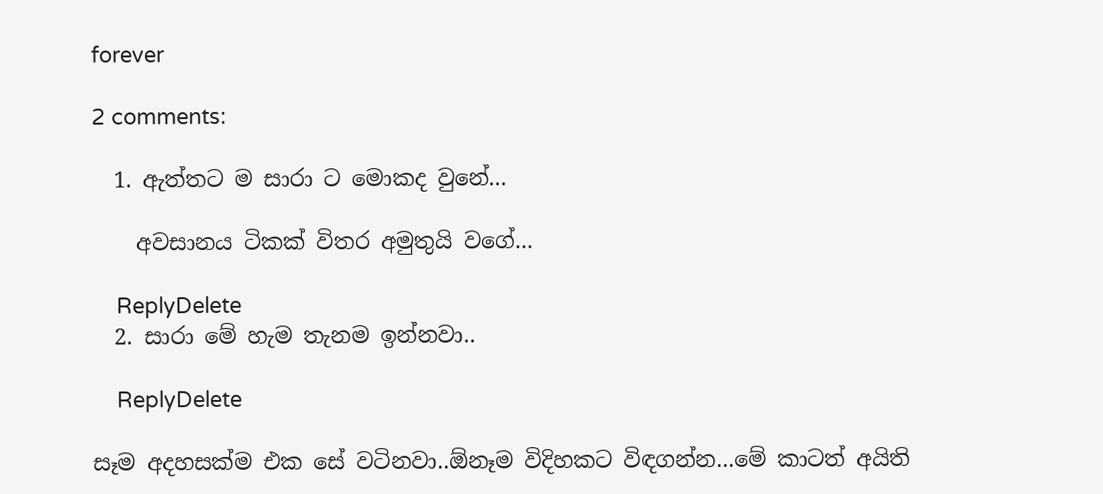forever

2 comments:

  1. ඇත්තට ම සාරා ට මොකද වුනේ...

    අවසානය ටිකක් විතර අමුතුයි වගේ...

    ReplyDelete
  2. සාරා මේ හැම තැනම ඉන්නවා..

    ReplyDelete

සෑම අදහසක්ම එක සේ වටිනවා..ඕනෑම විදිහකට විඳගන්න...මේ කාටත් අයිති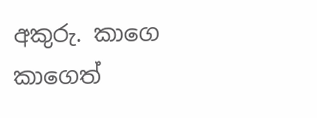අකුරු. කාගෙ කාගෙත්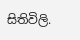සිතිවිලි.